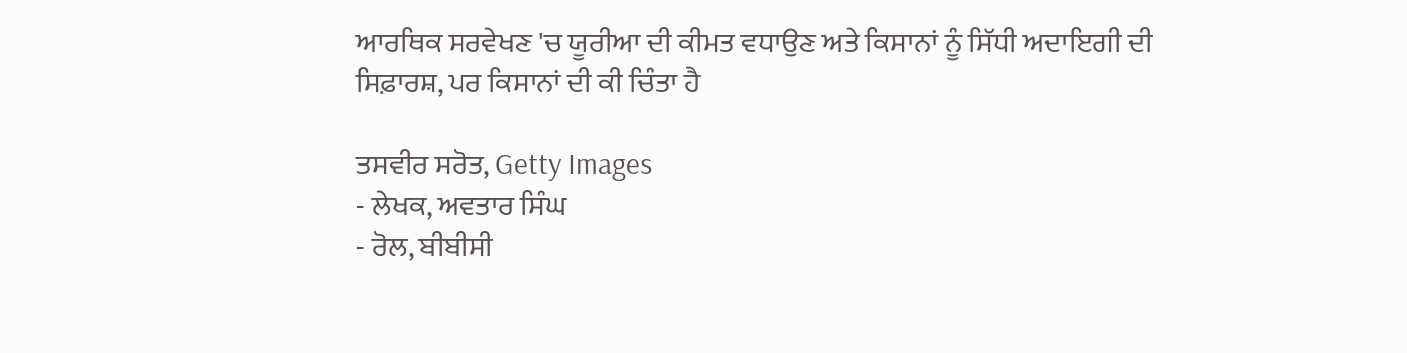ਆਰਥਿਕ ਸਰਵੇਖਣ 'ਚ ਯੂਰੀਆ ਦੀ ਕੀਮਤ ਵਧਾਉਣ ਅਤੇ ਕਿਸਾਨਾਂ ਨੂੰ ਸਿੱਧੀ ਅਦਾਇਗੀ ਦੀ ਸਿਫ਼ਾਰਸ਼, ਪਰ ਕਿਸਾਨਾਂ ਦੀ ਕੀ ਚਿੰਤਾ ਹੈ

ਤਸਵੀਰ ਸਰੋਤ, Getty Images
- ਲੇਖਕ, ਅਵਤਾਰ ਸਿੰਘ
- ਰੋਲ, ਬੀਬੀਸੀ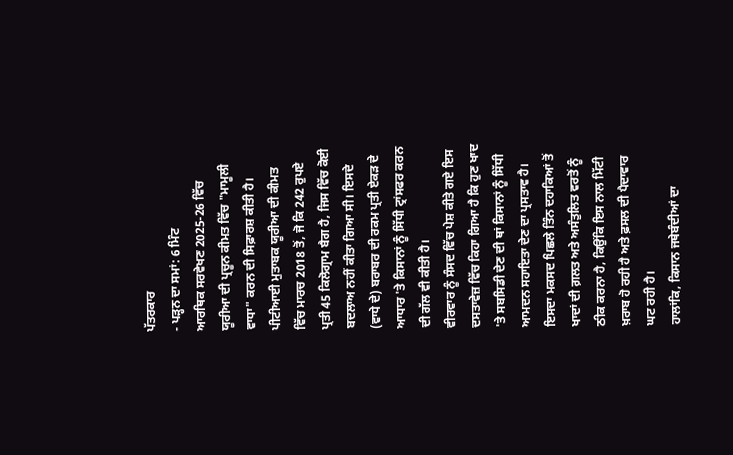ਪੱਤਰਕਾਰ
- ਪੜ੍ਹਨ ਦਾ ਸਮਾਂ: 6 ਮਿੰਟ
ਆਰਥਿਕ ਸਰਵੇਖਣ 2025-26 ਵਿੱਚ ਯੂਰੀਆ ਦੀ ਪ੍ਰਚੂਨ ਕੀਮਤ ਵਿੱਚ "ਮਾਮੂਲੀ ਵਾਧਾ" ਕਰਨ ਦੀ ਸਿਫ਼ਾਰਸ਼ ਕੀਤੀ ਹੈ।
ਪੀਟੀਆਈ ਮੁਤਾਬਕ ਯੂਰੀਆ ਦੀ ਕੀਮਤ ਵਿੱਚ ਮਾਰਚ 2018 ਤੋਂ, ਜੋ ਕਿ 242 ਰੁਪਏ ਪ੍ਰਤੀ 45 ਕਿਲੋਗ੍ਰਾਮ ਬੈਗ ਹੈ, ਜਿਸ ਵਿੱਚ ਕੋਈ ਬਦਲਾਅ ਨਹੀਂ ਕੀਤਾ ਗਿਆ ਸੀ। ਇਸਦੇ (ਵਾਧੇ ਦੇ) ਬਰਾਬਰ ਦੀ ਰਕਮ ਪ੍ਰਤੀ ਏਕੜ ਦੇ ਆਧਾਰ 'ਤੇ ਕਿਸਾਨਾਂ ਨੂੰ ਸਿੱਧੀ ਟ੍ਰਾਂਸਫਰ ਕਰਨ ਦੀ ਗੱਲ ਵੀ ਕੀਤੀ ਹੈ।
ਵੀਰਵਾਰ ਨੂੰ ਸੰਸਦ ਵਿੱਚ ਪੇਸ਼ ਕੀਤੇ ਗਏ ਇਸ ਦਸਤਾਵੇਜ਼ ਵਿੱਚ ਕਿਹਾ ਗਿਆ ਹੈ ਕਿ ਹੁਣ ਖਾਦ 'ਤੇ ਸਬਸਿਡੀ ਦੇਣ ਦੀ ਥਾਂ ਕਿਸਾਨਾਂ ਨੂੰ ਸਿੱਧੀ ਆਮਦਨ ਸਹਾਇਤਾ ਦੇਣ ਦਾ ਪ੍ਰਸਤਾਵ ਹੈ।
ਇਸਦਾ ਮਕਸਦ ਪਿਛਲੇ ਤਿੰਨ ਦਹਾਕਿਆਂ ਤੋਂ ਖਾਦਾਂ ਦੀ ਗ਼ਲਤ ਅਤੇ ਅਸੰਤੁਲਿਤ ਵਰਤੋਂ ਨੂੰ ਠੀਕ ਕਰਨਾ ਹੈ, ਕਿਉਂਕਿ ਇਸ ਨਾਲ ਮਿੱਟੀ ਖ਼ਰਾਬ ਹੋ ਰਹੀ ਹੈ ਅਤੇ ਫ਼ਸਲ ਦੀ ਪੈਦਾਵਾਰ ਘਟ ਰਹੀ ਹੈ।
ਹਾਲਾਂਕਿ, ਕਿਸਾਨ ਜਥੇਬੰਦੀਆਂ ਦਾ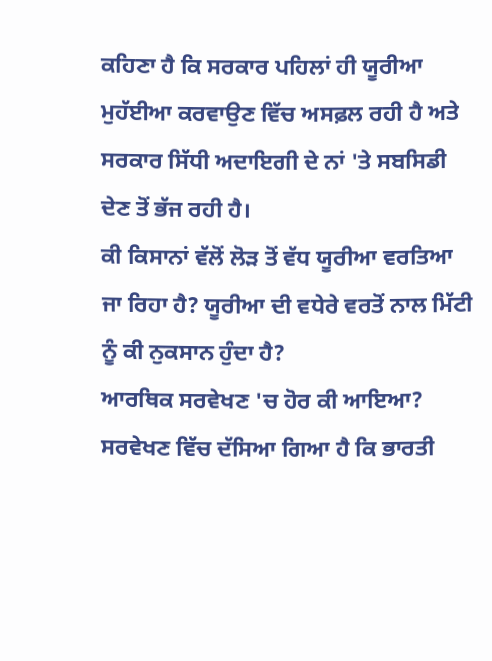ਕਹਿਣਾ ਹੈ ਕਿ ਸਰਕਾਰ ਪਹਿਲਾਂ ਹੀ ਯੂਰੀਆ ਮੁਹੱਈਆ ਕਰਵਾਉਣ ਵਿੱਚ ਅਸਫ਼ਲ ਰਹੀ ਹੈ ਅਤੇ ਸਰਕਾਰ ਸਿੱਧੀ ਅਦਾਇਗੀ ਦੇ ਨਾਂ 'ਤੇ ਸਬਸਿਡੀ ਦੇਣ ਤੋਂ ਭੱਜ ਰਹੀ ਹੈ।
ਕੀ ਕਿਸਾਨਾਂ ਵੱਲੋਂ ਲੋੜ ਤੋਂ ਵੱਧ ਯੂਰੀਆ ਵਰਤਿਆ ਜਾ ਰਿਹਾ ਹੈ? ਯੂਰੀਆ ਦੀ ਵਧੇਰੇ ਵਰਤੋਂ ਨਾਲ ਮਿੱਟੀ ਨੂੰ ਕੀ ਨੁਕਸਾਨ ਹੁੰਦਾ ਹੈ?
ਆਰਥਿਕ ਸਰਵੇਖਣ 'ਚ ਹੋਰ ਕੀ ਆਇਆ?
ਸਰਵੇਖਣ ਵਿੱਚ ਦੱਸਿਆ ਗਿਆ ਹੈ ਕਿ ਭਾਰਤੀ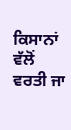ਕਿਸਾਨਾਂ ਵੱਲੋਂ ਵਰਤੀ ਜਾ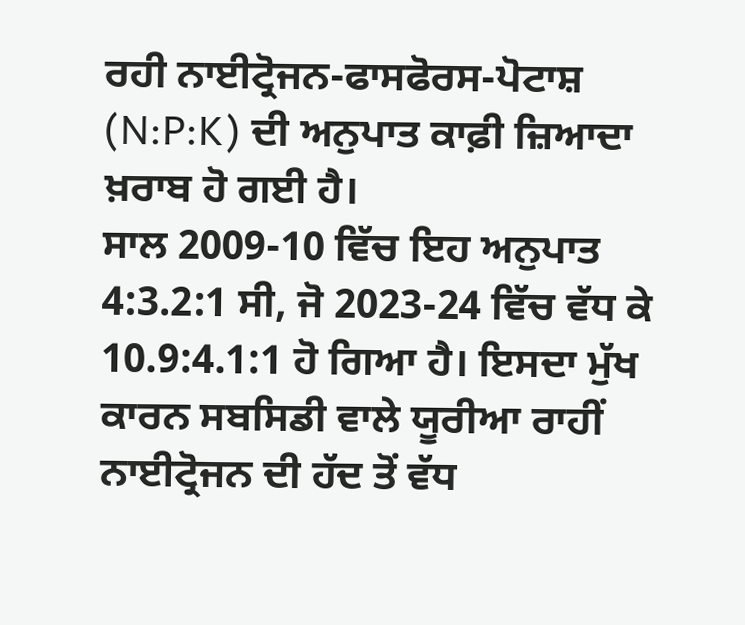ਰਹੀ ਨਾਈਟ੍ਰੋਜਨ-ਫਾਸਫੋਰਸ-ਪੋਟਾਸ਼ (N:P:K) ਦੀ ਅਨੁਪਾਤ ਕਾਫ਼ੀ ਜ਼ਿਆਦਾ ਖ਼ਰਾਬ ਹੋ ਗਈ ਹੈ।
ਸਾਲ 2009-10 ਵਿੱਚ ਇਹ ਅਨੁਪਾਤ 4:3.2:1 ਸੀ, ਜੋ 2023-24 ਵਿੱਚ ਵੱਧ ਕੇ 10.9:4.1:1 ਹੋ ਗਿਆ ਹੈ। ਇਸਦਾ ਮੁੱਖ ਕਾਰਨ ਸਬਸਿਡੀ ਵਾਲੇ ਯੂਰੀਆ ਰਾਹੀਂ ਨਾਈਟ੍ਰੋਜਨ ਦੀ ਹੱਦ ਤੋਂ ਵੱਧ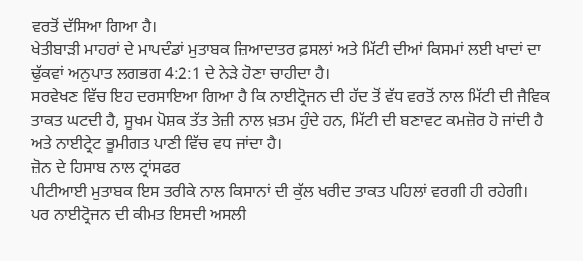ਵਰਤੋਂ ਦੱਸਿਆ ਗਿਆ ਹੈ।
ਖੇਤੀਬਾੜੀ ਮਾਹਰਾਂ ਦੇ ਮਾਪਦੰਡਾਂ ਮੁਤਾਬਕ ਜ਼ਿਆਦਾਤਰ ਫ਼ਸਲਾਂ ਅਤੇ ਮਿੱਟੀ ਦੀਆਂ ਕਿਸਮਾਂ ਲਈ ਖਾਦਾਂ ਦਾ ਢੁੱਕਵਾਂ ਅਨੁਪਾਤ ਲਗਭਗ 4:2:1 ਦੇ ਨੇੜੇ ਹੋਣਾ ਚਾਹੀਦਾ ਹੈ।
ਸਰਵੇਖਣ ਵਿੱਚ ਇਹ ਦਰਸਾਇਆ ਗਿਆ ਹੈ ਕਿ ਨਾਈਟ੍ਰੋਜਨ ਦੀ ਹੱਦ ਤੋਂ ਵੱਧ ਵਰਤੋਂ ਨਾਲ ਮਿੱਟੀ ਦੀ ਜੈਵਿਕ ਤਾਕਤ ਘਟਦੀ ਹੈ, ਸੂਖਮ ਪੋਸ਼ਕ ਤੱਤ ਤੇਜ਼ੀ ਨਾਲ ਖ਼ਤਮ ਹੁੰਦੇ ਹਨ, ਮਿੱਟੀ ਦੀ ਬਣਾਵਟ ਕਮਜ਼ੋਰ ਹੋ ਜਾਂਦੀ ਹੈ ਅਤੇ ਨਾਈਟ੍ਰੇਟ ਭੂਮੀਗਤ ਪਾਣੀ ਵਿੱਚ ਵਧ ਜਾਂਦਾ ਹੈ।
ਜ਼ੋਨ ਦੇ ਹਿਸਾਬ ਨਾਲ ਟ੍ਰਾਂਸਫਰ
ਪੀਟੀਆਈ ਮੁਤਾਬਕ ਇਸ ਤਰੀਕੇ ਨਾਲ ਕਿਸਾਨਾਂ ਦੀ ਕੁੱਲ ਖਰੀਦ ਤਾਕਤ ਪਹਿਲਾਂ ਵਰਗੀ ਹੀ ਰਹੇਗੀ। ਪਰ ਨਾਈਟ੍ਰੋਜਨ ਦੀ ਕੀਮਤ ਇਸਦੀ ਅਸਲੀ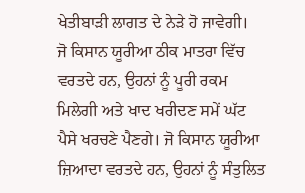ਖੇਤੀਬਾੜੀ ਲਾਗਤ ਦੇ ਨੇੜੇ ਹੋ ਜਾਵੇਗੀ।
ਜੋ ਕਿਸਾਨ ਯੂਰੀਆ ਠੀਕ ਮਾਤਰਾ ਵਿੱਚ ਵਰਤਦੇ ਹਨ, ਉਹਨਾਂ ਨੂੰ ਪੂਰੀ ਰਕਮ ਮਿਲੇਗੀ ਅਤੇ ਖਾਦ ਖਰੀਦਣ ਸਮੇਂ ਘੱਟ ਪੈਸੇ ਖਰਚਣੇ ਪੈਣਗੇ। ਜੋ ਕਿਸਾਨ ਯੂਰੀਆ ਜ਼ਿਆਦਾ ਵਰਤਦੇ ਹਨ, ਉਹਨਾਂ ਨੂੰ ਸੰਤੁਲਿਤ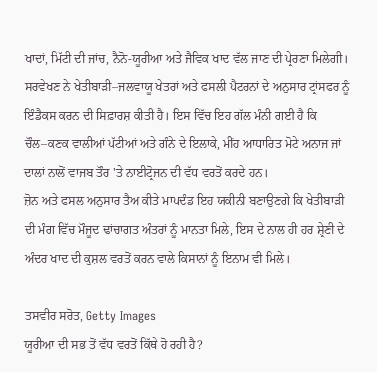ਖਾਦਾਂ, ਮਿੱਟੀ ਦੀ ਜਾਂਚ, ਨੈਨੋ-ਯੂਰੀਆ ਅਤੇ ਜੈਵਿਕ ਖਾਦ ਵੱਲ ਜਾਣ ਦੀ ਪ੍ਰੇਰਣਾ ਮਿਲੇਗੀ।
ਸਰਵੇਖਣ ਨੇ ਖੇਤੀਬਾੜੀ–ਜਲਵਾਯੂ ਖੇਤਰਾਂ ਅਤੇ ਫਸਲੀ ਪੈਟਰਨਾਂ ਦੇ ਅਨੁਸਾਰ ਟ੍ਰਾਂਸਫਰ ਨੂੰ ਇੰਡੈਕਸ ਕਰਨ ਦੀ ਸਿਫ਼ਾਰਸ਼ ਕੀਤੀ ਹੈ। ਇਸ ਵਿੱਚ ਇਹ ਗੱਲ ਮੰਨੀ ਗਈ ਹੈ ਕਿ ਚੌਲ–ਕਣਕ ਵਾਲੀਆਂ ਪੱਟੀਆਂ ਅਤੇ ਗੰਨੇ ਦੇ ਇਲਾਕੇ, ਮੀਂਹ ਆਧਾਰਿਤ ਮੋਟੇ ਅਨਾਜ ਜਾਂ ਦਾਲਾਂ ਨਾਲੋਂ ਵਾਜਬ ਤੌਰ 'ਤੇ ਨਾਈਟ੍ਰੋਜਨ ਦੀ ਵੱਧ ਵਰਤੋਂ ਕਰਦੇ ਹਨ।
ਜ਼ੋਨ ਅਤੇ ਫਸਲ ਅਨੁਸਾਰ ਤੈਅ ਕੀਤੇ ਮਾਪਦੰਡ ਇਹ ਯਕੀਨੀ ਬਣਾਉਣਗੇ ਕਿ ਖੇਤੀਬਾੜੀ ਦੀ ਮੰਗ ਵਿੱਚ ਮੌਜੂਦ ਢਾਂਚਾਗਤ ਅੰਤਰਾਂ ਨੂੰ ਮਾਨਤਾ ਮਿਲੇ, ਇਸ ਦੇ ਨਾਲ ਹੀ ਹਰ ਸ਼੍ਰੇਣੀ ਦੇ ਅੰਦਰ ਖਾਦ ਦੀ ਕੁਸ਼ਲ ਵਰਤੋਂ ਕਰਨ ਵਾਲੇ ਕਿਸਾਨਾਂ ਨੂੰ ਇਨਾਮ ਵੀ ਮਿਲੇ।

ਤਸਵੀਰ ਸਰੋਤ, Getty Images
ਯੂਰੀਆ ਦੀ ਸਭ ਤੋਂ ਵੱਧ ਵਰਤੋਂ ਕਿੱਥੇ ਹੋ ਰਹੀ ਹੈ?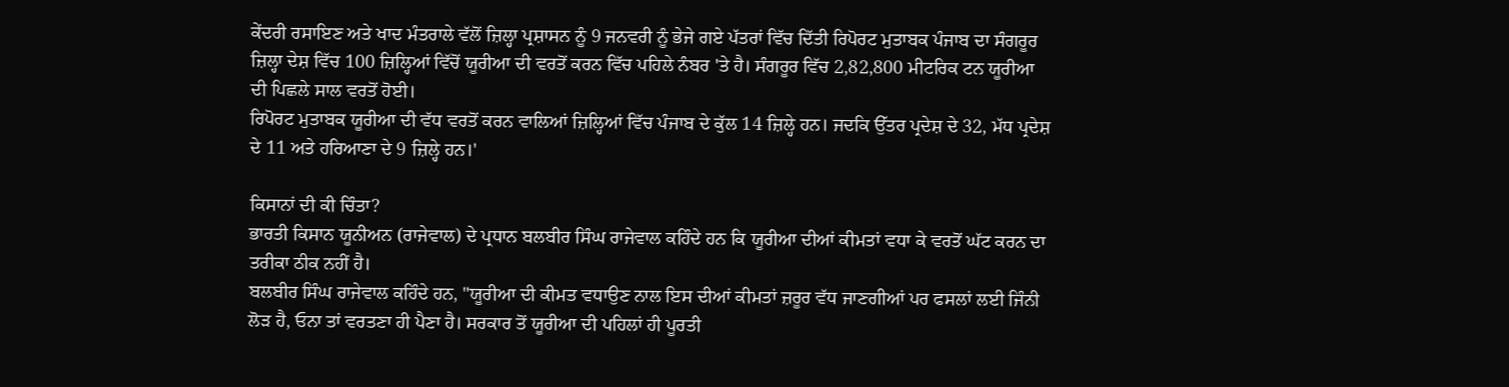ਕੇਂਦਰੀ ਰਸਾਇਣ ਅਤੇ ਖਾਦ ਮੰਤਰਾਲੇ ਵੱਲੋਂ ਜ਼ਿਲ੍ਹਾ ਪ੍ਰਸ਼ਾਸਨ ਨੂੰ 9 ਜਨਵਰੀ ਨੂੰ ਭੇਜੇ ਗਏ ਪੱਤਰਾਂ ਵਿੱਚ ਦਿੱਤੀ ਰਿਪੋਰਟ ਮੁਤਾਬਕ ਪੰਜਾਬ ਦਾ ਸੰਗਰੂਰ ਜ਼ਿਲ੍ਹਾ ਦੇਸ਼ ਵਿੱਚ 100 ਜ਼ਿਲ੍ਹਿਆਂ ਵਿੱਚੋਂ ਯੂਰੀਆ ਦੀ ਵਰਤੋਂ ਕਰਨ ਵਿੱਚ ਪਹਿਲੇ ਨੰਬਰ 'ਤੇ ਹੈ। ਸੰਗਰੂਰ ਵਿੱਚ 2,82,800 ਮੀਟਰਿਕ ਟਨ ਯੂਰੀਆ ਦੀ ਪਿਛਲੇ ਸਾਲ ਵਰਤੋਂ ਹੋਈ।
ਰਿਪੋਰਟ ਮੁਤਾਬਕ ਯੂਰੀਆ ਦੀ ਵੱਧ ਵਰਤੋਂ ਕਰਨ ਵਾਲਿਆਂ ਜ਼ਿਲ੍ਹਿਆਂ ਵਿੱਚ ਪੰਜਾਬ ਦੇ ਕੁੱਲ 14 ਜ਼ਿਲ੍ਹੇ ਹਨ। ਜਦਕਿ ਉੱਤਰ ਪ੍ਰਦੇਸ਼ ਦੇ 32, ਮੱਧ ਪ੍ਰਦੇਸ਼ ਦੇ 11 ਅਤੇ ਹਰਿਆਣਾ ਦੇ 9 ਜ਼ਿਲ੍ਹੇ ਹਨ।'

ਕਿਸਾਨਾਂ ਦੀ ਕੀ ਚਿੰਤਾ?
ਭਾਰਤੀ ਕਿਸਾਨ ਯੂਨੀਅਨ (ਰਾਜੇਵਾਲ) ਦੇ ਪ੍ਰਧਾਨ ਬਲਬੀਰ ਸਿੰਘ ਰਾਜੇਵਾਲ ਕਹਿੰਦੇ ਹਨ ਕਿ ਯੂਰੀਆ ਦੀਆਂ ਕੀਮਤਾਂ ਵਧਾ ਕੇ ਵਰਤੋਂ ਘੱਟ ਕਰਨ ਦਾ ਤਰੀਕਾ ਠੀਕ ਨਹੀਂ ਹੈ।
ਬਲਬੀਰ ਸਿੰਘ ਰਾਜੇਵਾਲ ਕਹਿੰਦੇ ਹਨ, "ਯੂਰੀਆ ਦੀ ਕੀਮਤ ਵਧਾਉਣ ਨਾਲ ਇਸ ਦੀਆਂ ਕੀਮਤਾਂ ਜ਼ਰੂਰ ਵੱਧ ਜਾਣਗੀਆਂ ਪਰ ਫਸਲਾਂ ਲਈ ਜਿੰਨੀ ਲੋੜ ਹੈ, ਓਨਾ ਤਾਂ ਵਰਤਣਾ ਹੀ ਪੈਣਾ ਹੈ। ਸਰਕਾਰ ਤੋਂ ਯੂਰੀਆ ਦੀ ਪਹਿਲਾਂ ਹੀ ਪੂਰਤੀ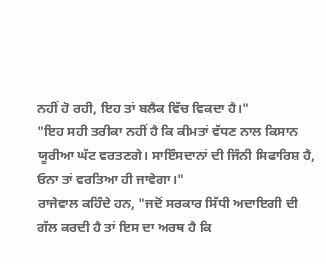ਨਹੀਂ ਹੋ ਰਹੀ, ਇਹ ਤਾਂ ਬਲੈਕ ਵਿੱਚ ਵਿਕਦਾ ਹੈ।"
"ਇਹ ਸਹੀ ਤਰੀਕਾ ਨਹੀਂ ਹੈ ਕਿ ਕੀਮਤਾਂ ਵੱਧਣ ਨਾਲ ਕਿਸਾਨ ਯੂਰੀਆ ਘੱਟ ਵਰਤਣਗੇ। ਸਾਇੰਸਦਾਨਾਂ ਦੀ ਜਿੰਨੀ ਸਿਫਾਰਿਸ਼ ਹੈ, ਓਨਾ ਤਾਂ ਵਰਤਿਆ ਹੀ ਜਾਵੇਗਾ।"
ਰਾਜੇਵਾਲ ਕਹਿੰਦੇ ਹਨ, "ਜਦੋਂ ਸਰਕਾਰ ਸਿੱਧੀ ਅਦਾਇਗੀ ਦੀ ਗੱਲ ਕਰਦੀ ਹੈ ਤਾਂ ਇਸ ਦਾ ਅਰਥ ਹੈ ਕਿ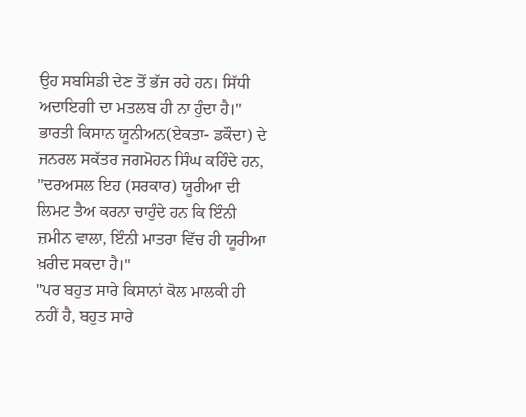ਉਹ ਸਬਸਿਡੀ ਦੇਣ ਤੋਂ ਭੱਜ ਰਹੇ ਹਨ। ਸਿੱਧੀ ਅਦਾਇਗੀ ਦਾ ਮਤਲਬ ਹੀ ਨਾ ਹੁੰਦਾ ਹੈ।"
ਭਾਰਤੀ ਕਿਸਾਨ ਯੂਨੀਅਨ(ਏਕਤਾ- ਡਕੌਦਾ) ਦੇ ਜਨਰਲ ਸਕੱਤਰ ਜਗਮੋਹਨ ਸਿੰਘ ਕਹਿੰਦੇ ਹਨ, "ਦਰਅਸਲ ਇਹ (ਸਰਕਾਰ) ਯੂਰੀਆ ਦੀ ਲਿਮਟ ਤੈਅ ਕਰਨਾ ਚਾਹੁੰਦੇ ਹਨ ਕਿ ਇੰਨੀ ਜ਼ਮੀਨ ਵਾਲਾ, ਇੰਨੀ ਮਾਤਰਾ ਵਿੱਚ ਹੀ ਯੂਰੀਆ ਖ਼ਰੀਦ ਸਕਦਾ ਹੈ।"
"ਪਰ ਬਹੁਤ ਸਾਰੇ ਕਿਸਾਨਾਂ ਕੋਲ ਮਾਲਕੀ ਹੀ ਨਹੀਂ ਹੈ, ਬਹੁਤ ਸਾਰੇ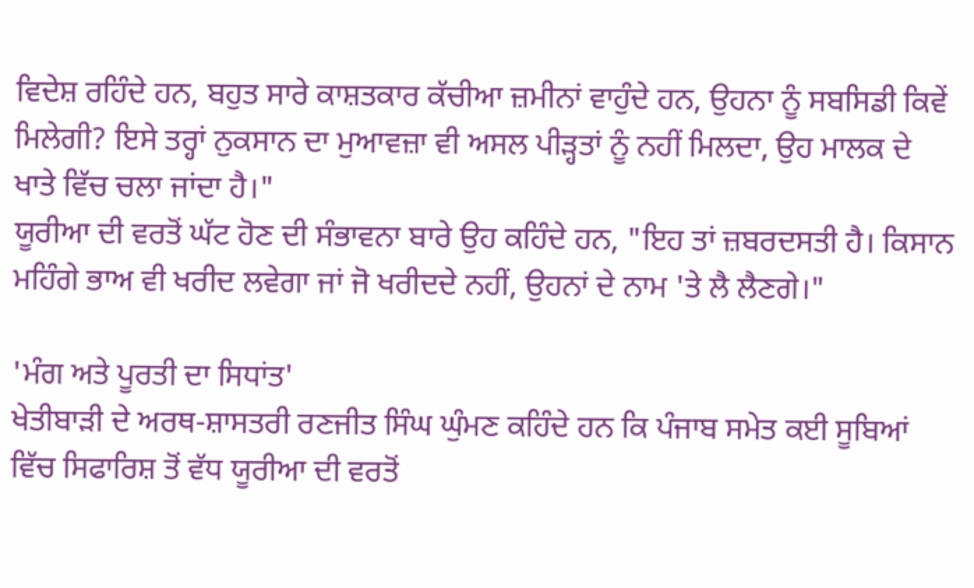ਵਿਦੇਸ਼ ਰਹਿੰਦੇ ਹਨ, ਬਹੁਤ ਸਾਰੇ ਕਾਸ਼ਤਕਾਰ ਕੱਚੀਆ ਜ਼ਮੀਨਾਂ ਵਾਹੁੰਦੇ ਹਨ, ਉਹਨਾ ਨੂੰ ਸਬਸਿਡੀ ਕਿਵੇਂ ਮਿਲੇਗੀ? ਇਸੇ ਤਰ੍ਹਾਂ ਨੁਕਸਾਨ ਦਾ ਮੁਆਵਜ਼ਾ ਵੀ ਅਸਲ ਪੀੜ੍ਹਤਾਂ ਨੂੰ ਨਹੀਂ ਮਿਲਦਾ, ਉਹ ਮਾਲਕ ਦੇ ਖਾਤੇ ਵਿੱਚ ਚਲਾ ਜਾਂਦਾ ਹੈ।"
ਯੂਰੀਆ ਦੀ ਵਰਤੋਂ ਘੱਟ ਹੋਣ ਦੀ ਸੰਭਾਵਨਾ ਬਾਰੇ ਉਹ ਕਹਿੰਦੇ ਹਨ, "ਇਹ ਤਾਂ ਜ਼ਬਰਦਸਤੀ ਹੈ। ਕਿਸਾਨ ਮਹਿੰਗੇ ਭਾਅ ਵੀ ਖਰੀਦ ਲਵੇਗਾ ਜਾਂ ਜੋ ਖਰੀਦਦੇ ਨਹੀਂ, ਉਹਨਾਂ ਦੇ ਨਾਮ 'ਤੇ ਲੈ ਲੈਣਗੇ।"

'ਮੰਗ ਅਤੇ ਪੂਰਤੀ ਦਾ ਸਿਧਾਂਤ'
ਖੇਤੀਬਾੜੀ ਦੇ ਅਰਥ-ਸ਼ਾਸਤਰੀ ਰਣਜੀਤ ਸਿੰਘ ਘੁੰਮਣ ਕਹਿੰਦੇ ਹਨ ਕਿ ਪੰਜਾਬ ਸਮੇਤ ਕਈ ਸੂਬਿਆਂ ਵਿੱਚ ਸਿਫਾਰਿਸ਼ ਤੋਂ ਵੱਧ ਯੂਰੀਆ ਦੀ ਵਰਤੋਂ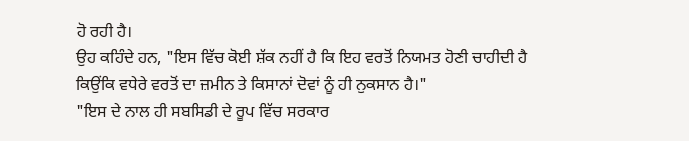ਹੋ ਰਹੀ ਹੈ।
ਉਹ ਕਹਿੰਦੇ ਹਨ, "ਇਸ ਵਿੱਚ ਕੋਈ ਸ਼ੱਕ ਨਹੀਂ ਹੈ ਕਿ ਇਹ ਵਰਤੋਂ ਨਿਯਮਤ ਹੋਣੀ ਚਾਹੀਦੀ ਹੈ ਕਿਉਂਕਿ ਵਧੇਰੇ ਵਰਤੋਂ ਦਾ ਜ਼ਮੀਨ ਤੇ ਕਿਸਾਨਾਂ ਦੋਵਾਂ ਨੂੰ ਹੀ ਨੁਕਸਾਨ ਹੈ।"
"ਇਸ ਦੇ ਨਾਲ ਹੀ ਸਬਸਿਡੀ ਦੇ ਰੂਪ ਵਿੱਚ ਸਰਕਾਰ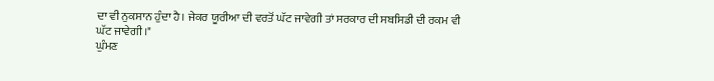ਦਾ ਵੀ ਨੁਕਸਾਨ ਹੁੰਦਾ ਹੈ। ਜੇਕਰ ਯੂਰੀਆ ਦੀ ਵਰਤੋਂ ਘੱਟ ਜਾਵੇਗੀ ਤਾਂ ਸਰਕਾਰ ਦੀ ਸਬਸਿਡੀ ਦੀ ਰਕਮ ਵੀ ਘੱਟ ਜਾਵੇਗੀ।"
ਘੁੰਮਣ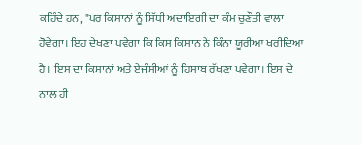ਕਹਿੰਦੇ ਹਨ, "ਪਰ ਕਿਸਾਨਾਂ ਨੂੰ ਸਿੱਧੀ ਅਦਾਇਗੀ ਦਾ ਕੰਮ ਚੁਣੌਤੀ ਵਾਲਾ ਹੋਵੇਗਾ। ਇਹ ਦੇਖਣਾ ਪਵੇਗਾ ਕਿ ਕਿਸ ਕਿਸਾਨ ਨੇ ਕਿੰਨਾ ਯੂਰੀਆ ਖਰੀਦਿਆ ਹੈ। ਇਸ ਦਾ ਕਿਸਾਨਾਂ ਅਤੇ ਏਜੰਸੀਆਂ ਨੂੰ ਹਿਸਾਬ ਰੱਖਣਾ ਪਵੇਗਾ। ਇਸ ਦੇ ਨਾਲ ਹੀ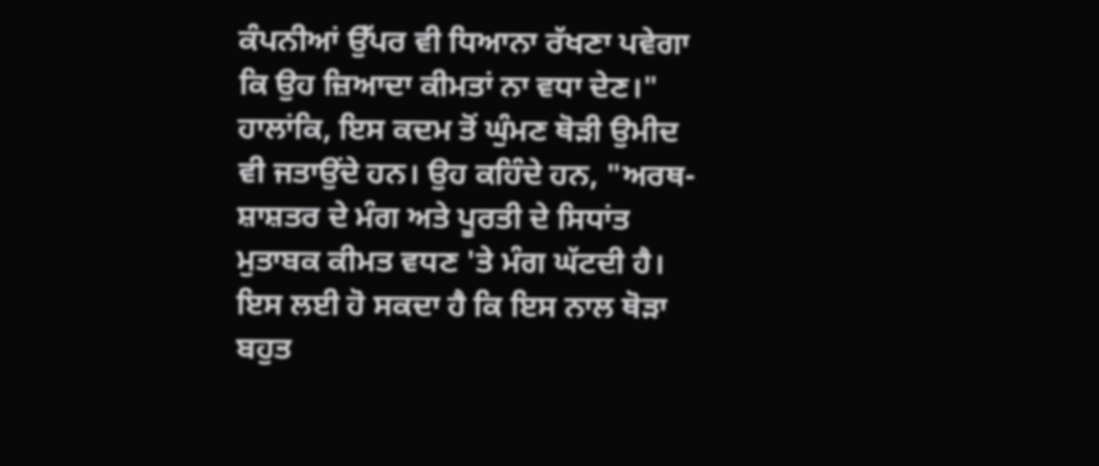ਕੰਪਨੀਆਂ ਉੱਪਰ ਵੀ ਧਿਆਨਾ ਰੱਖਣਾ ਪਵੇਗਾ ਕਿ ਉਹ ਜ਼ਿਆਦਾ ਕੀਮਤਾਂ ਨਾ ਵਧਾ ਦੇਣ।"
ਹਾਲਾਂਕਿ, ਇਸ ਕਦਮ ਤੋਂ ਘੁੰਮਣ ਥੋੜੀ ਉਮੀਦ ਵੀ ਜਤਾਉਂਦੇ ਹਨ। ਉਹ ਕਹਿੰਦੇ ਹਨ, "ਅਰਥ-ਸ਼ਾਸ਼ਤਰ ਦੇ ਮੰਗ ਅਤੇ ਪੂਰਤੀ ਦੇ ਸਿਧਾਂਤ ਮੁਤਾਬਕ ਕੀਮਤ ਵਧਣ 'ਤੇ ਮੰਗ ਘੱਟਦੀ ਹੈ। ਇਸ ਲਈ ਹੋ ਸਕਦਾ ਹੈ ਕਿ ਇਸ ਨਾਲ ਥੋੜਾ ਬਹੁਤ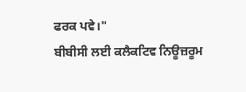ਫਰਕ ਪਵੇ।"
ਬੀਬੀਸੀ ਲਈ ਕਲੈਕਟਿਵ ਨਿਊਜ਼ਰੂਮ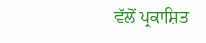ਵੱਲੋਂ ਪ੍ਰਕਾਸ਼ਿਤ